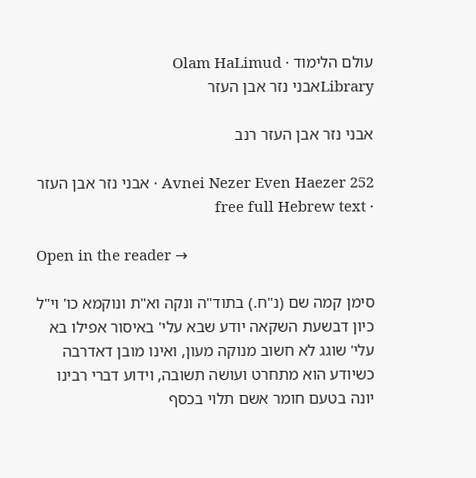עולם הלימוד · Olam HaLimud
Libraryאבני נזר אבן העזר

אבני נזר אבן העזר רנב

Avnei Nezer Even Haezer 252 · אבני נזר אבן העזר · free full Hebrew text

Open in the reader →

סימן קמה שם (נ"ח.) בתוד"ה ונקה וא"ת ונוקמא כו' וי"ל כיון דבשעת השקאה יודע שבא עלי' באיסור אפילו בא עלי' שוגג לא חשוב מנוקה מעון, ואינו מובן דאדרבה כשיודע הוא מתחרט ועושה תשובה, וידוע דברי רבינו יונה בטעם חומר אשם תלוי בכסף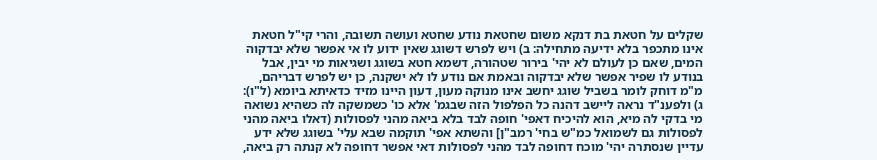שקלים על חטאת בת דנקא משום שחטאת נודע שחטא ועושה תשובה, והרי קי"ל חטאת אינו מתכפר בלא ידיעה מתחילה: ב) ויש לפרש דשוגג שאין ידוע לו אי אפשר שלא יבדקוה המים, שאם כן לעולם לא יהי' בירור שטהורה, דשמא חטא בשוגג ושגיאות מי יבין, אבל בנודע לו שפיר אפשר שלא יבדקוה ובאמת אם נודע לו לא ישקנה, כן יש לפרש דבריהם, מ"מ דוחק לומר בשביל שוגג יחשב אינו מנוקה מעון, דעון היינו מזיד כדאיתא ביומא (ל"ו): ג) ולפענ"ד נראה ליישב דהנה כל הפלפול הזה שבגמ' אלא כו' כשמשקה לה כשהיא נשואה מי בדקי לה מיא, הוא להיכיח דאפי' חופה לבד בלא ביאה מהני לפסולות (דאלו ביאה מהני לפסולות גם לשמואל כמ"ש בחי' רמב"ן] והשתא אפי' תוקמה שבא עלי' בשוגג שלא ידע עדיין שנסתרה יהי' מוכח דחופה לבד מהני לפסולות דאי אפשר דחופה לא קנתה רק ביאה,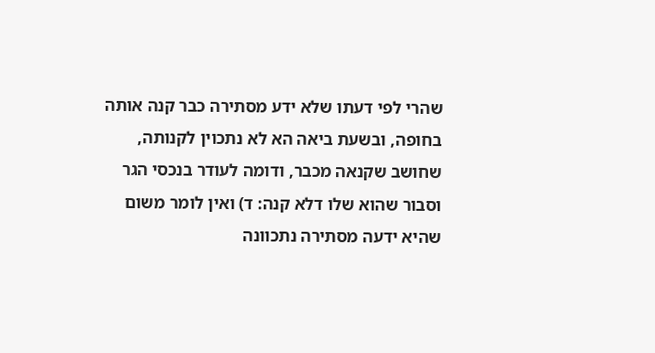שהרי לפי דעתו שלא ידע מסתירה כבר קנה אותה בחופה, ובשעת ביאה הא לא נתכוין לקנותה, שחושב שקנאה מכבר, ודומה לעודר בנכסי הגר וסבור שהוא שלו דלא קנה: ד) ואין לומר משום שהיא ידעה מסתירה נתכוונה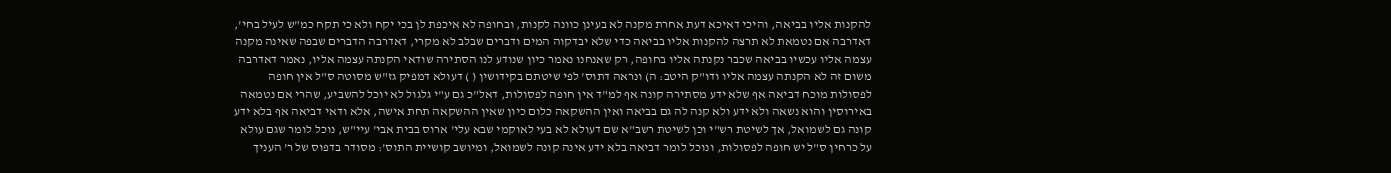להקנות אליו בביאה, והיכי דאיכא דעת אחרת מקנה לא בעינן כוונה לקנות, ובחופה לא איכפת לן בכי יקח ולא כי תקח כמ"ש לעיל בחי', דאדרבה אם נטמאת לא תרצה להקנות אליו בביאה כדי שלא יבדקוה המים ודברים שבלב לא מקרי, דאדרבה הדברים שבפה שאינה מקנה עצמה אליו עכשיו בביאה שכבר נקנתה אליו בחופה, רק שאנחנו נאמר כיון שנודע לנו הסתירה שודאי הקנתה עצמה אליו, נאמר דאדרבה משום זה לא הקנתה עצמה אליו ודו"ק היטב: ה) ונראה דתוס' לפי שיטתם בקידושין ( ) דעולא דמפיק גז"ש מסוטה ס"ל אין חופה לפסולות מוכח דביאה אף שלא ידע מסתירה קונה אף למ"ד אין חופה לפסולות, דאל"כ גם ע"י גלגול לא יוכל להשביע, שהרי אם נטמאה באירוסין והוא נשאה ולא ידע ולא קנה לה גם בביאה ואין ההשקאה כלום כיון שאין ההשקאה תחת אישה, אלא ודאי דביאה אף בלא ידע קונה גם לשמואל, אך לשיטת רש"י וכן לשיטת רשב"א שם דעולא לא בעי לאוקמי שבא עלי' ארוס בבית אבי' עיי"ש, נוכל לומר שגם עולא על כרחין ס"ל יש חופה לפסולות, ונוכל לומר דביאה בלא ידע אינה קונה לשמואל, ומיושב קושיית התוס': מסודר בדפוס של ר' העניך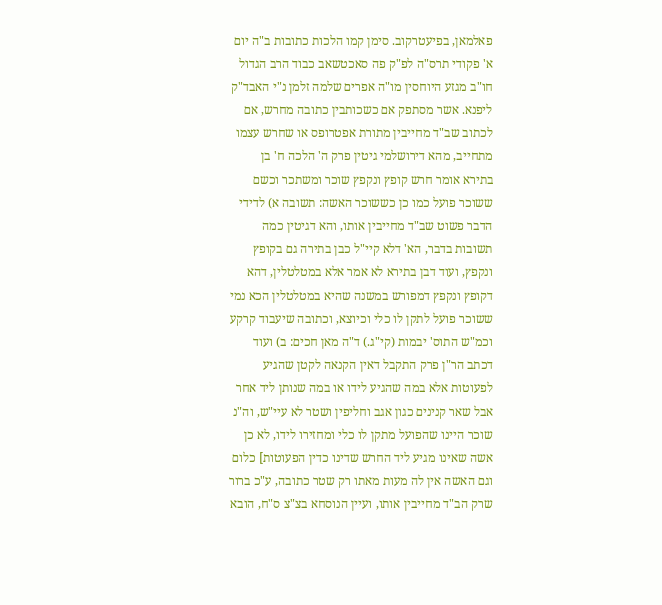פאלמאן, בפיעטרקוב. סימן קמו הלכות כתובות ב"ה יום א' פקודי תרס"ה לפ"ק פה סאכטשאב כבוד הרב הגדול חו"ב מגזע היוחסין מו"ה אפרים שלמה זלמן נ"י האבד"ק ליפנא. אשר מסתפק אם כשכותבין כתובה מחרש, אם לכתוב שב"ד מחייבין מתורת אפטרופס או שחרש עצמו מתחייב, מהא דירושלמי גיטין פרק ה' הלכה ח' בן בתירא אומר חרש קופץ ונקפץ שוכר ומשתכר וכשם ששוכר פועל כמו כן כששוכר האשה: תשובה א) לדידי הדבר פשוט שב"ד מחייבין אותו, והא דגיטין כמה תשובות בדבר, הא' דלא קיי"ל כבן בתירה גם בקופץ ונקפץ, ועוד דבן בתירא לא אמר אלא במטלטלין, דהא דקופץ ונקפץ דמפורש במשנה שהיא במטלטלין הכא נמי ששוכר פועל לתקן לו כלי וכיוצא, וכתובה שיעבוד קרקע וכמ"ש התוס' יבמות (קי"ג.) ד"ה מאן חכים: ב) ועוד דכתב הר"ן פרק התקבל דאין הקנאה לקטן שהגיע לפעוטות אלא במה שהגיע לידו או במה שנותן ליד אחר אבל שאר קנינים כגון אגב וחליפין ושטר לא עיי"ש, וה"נ שוכר היינו שהפועל מתקן לו כלי ומחזירו לידו, לא כן אשה שאינו מגיע ליד החרש שדינו כדין הפעוטות] כלום וגם האשה אין לה מעות מאתו רק שטר כתובה, ע"כ ברור שרק הב"ד מחייבין אותו, ועיין הנוסחא בצ"צ ס"ח, הובא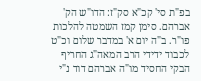בפ"ת סי' קכ"א סק"ז: הדו"ש הק' אברהם. סימן קמז השמטה להלכות פו"ר. ב"ה יום א' במדבר שלום וכ"ט לכבוד ידידי הרב המאה"ג החריף הבקי החסיד מו"ה אברהם דוד נ"י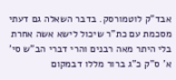אבד"ק לוטמורסק. בדבר השאלה גם דעתי מסכמת עם כת"ר שיכול לישא אשה אחרת בלי היתר מאה רבנים והרי דברי הב"ש סי' א' ס"ק כ"ג ברור מללו דבמקום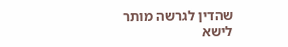שהדין לגרשה מותר לישא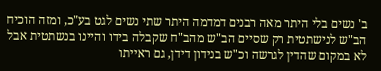ב' נשים בלי היתר מאה רבנים דמדמה היתר שתי נשים לגט בע"כ, ומזה הוכיח הב"ש לנישתטית רק שסיים הב"ש מהב"ח שקבלה בידו והיינו בנשתטית אבל לא במקום שהדין לגרשה וכ"ש בנידון דידן, גם ראייתו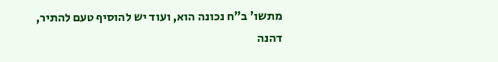מתשו' ב"ח נכונה הוא, ועוד יש להוסיף טעם להתיר, דהנה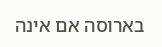בארוסה אם אינה